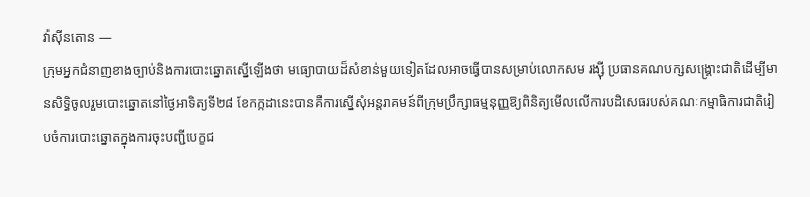វ៉ាស៊ីនតោន —
ក្រុមអ្នកជំនាញខាងច្បាប់និងការបោះឆ្នោតស្នើឡើងថា មធ្យោបាយដ៏សំខាន់មួយទៀតដែលអាចធ្វើបានសម្រាប់លោកសម រង្ស៊ី ប្រធានគណបក្សសង្គ្រោះជាតិដើម្បីមានសិទ្ធិចូលរួមបោះឆ្នោតនៅថ្ងៃអាទិត្យទី២៨ ខែកក្កដានេះបានគឺការស្នើសុំអន្តរាគមន៍ពីក្រុមប្រឹក្សាធម្មនុញ្ញឱ្យពិនិត្យមើលលើការបដិសេធរបស់គណៈកម្មាធិការជាតិរៀបចំការបោះឆ្នោតក្នុងការចុះបញ្ជីបេក្ខជ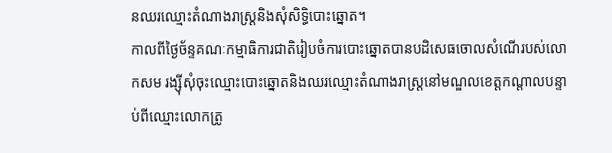នឈរឈ្មោះតំណាងរាស្រ្តនិងសុំសិទ្ធិបោះឆ្នោត។
កាលពីថ្ងៃច័ន្ទគណៈកម្មាធិការជាតិរៀបចំការបោះឆ្នោតបានបដិសេធចោលសំណើរបស់លោកសម រង្ស៊ីសុំចុះឈ្មោះបោះឆ្នោតនិងឈរឈ្មោះតំណាងរាស្រ្តនៅមណ្ឌលខេត្តកណ្តាលបន្ទាប់ពីឈ្មោះលោកត្រូ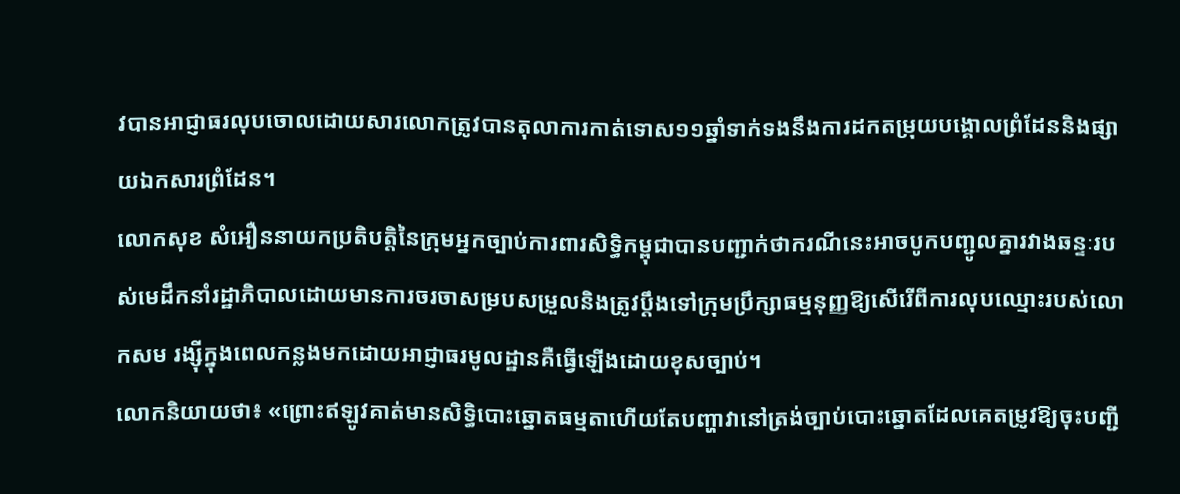វបានអាជ្ញាធរលុបចោលដោយសារលោកត្រូវបានតុលាការកាត់ទោស១១ឆ្នាំទាក់ទងនឹងការដកតម្រុយបង្គោលព្រំដែននិងផ្សាយឯកសារព្រំដែន។
លោកសុខ សំអឿននាយកប្រតិបត្តិនៃក្រុមអ្នកច្បាប់ការពារសិទ្ធិកម្ពុជាបានបញ្ជាក់ថាករណីនេះអាចបូកបញ្ជូលគ្នារវាងឆន្ទៈរបស់មេដឹកនាំរដ្ឋាភិបាលដោយមានការចរចាសម្របសម្រួលនិងត្រូវប្តឹងទៅក្រុមប្រឹក្សាធម្មនុញ្ញឱ្យសើរើពីការលុបឈ្មោះរបស់លោកសម រង្ស៊ីក្នុងពេលកន្លងមកដោយអាជ្ញាធរមូលដ្ឋានគឺធ្វើឡើងដោយខុសច្បាប់។
លោកនិយាយថា៖ «ព្រោះឥឡូវគាត់មានសិទ្ធិបោះឆ្នោតធម្មតាហើយតែបញ្ហាវានៅត្រង់ច្បាប់បោះឆ្នោតដែលគេតម្រូវឱ្យចុះបញ្ជី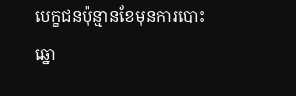បេក្ខជនប៉ុន្មានខែមុនការបោះឆ្នោ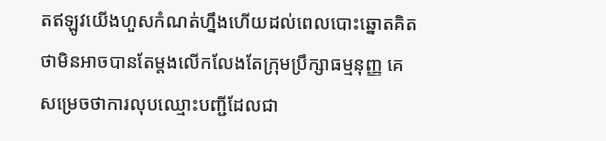តឥឡូវយើងហួសកំណត់ហ្នឹងហើយដល់ពេលបោះឆ្នោតគិតថាមិនអាចបានតែម្តងលើកលែងតែក្រុមប្រឹក្សាធម្មនុញ្ញ គេសម្រេចថាការលុបឈ្មោះបញ្ជីដែលជា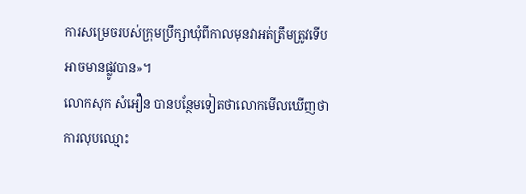ការសម្រេចរបស់ក្រុមប្រឹក្សាឃុំពីកាលមុនវាអត់ត្រឹមត្រូវទើបអាចមានផ្លូវបាន»។
លោកសុក សំអឿន បានបន្ថែមទៀតថាលោកមើលឃើញថាការលុបឈ្មោះ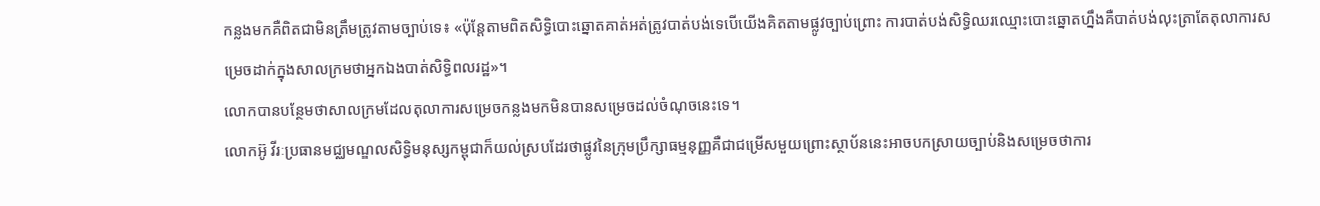កន្លងមកគឺពិតជាមិនត្រឹមត្រូវតាមច្បាប់ទេ៖ «ប៉ុន្តែតាមពិតសិទ្ធិបោះឆ្នោតគាត់អត់ត្រូវបាត់បង់ទេបើយើងគិតតាមផ្លូវច្បាប់ព្រោះ ការបាត់បង់សិទ្ធិឈរឈ្មោះបោះឆ្នោតហ្នឹងគឺបាត់បង់លុះត្រាតែតុលាការសម្រេចដាក់ក្នុងសាលក្រមថាអ្នកឯងបាត់សិទ្ធិពលរដ្ឋ»។
លោកបានបន្ថែមថាសាលក្រមដែលតុលាការសម្រេចកន្លងមកមិនបានសម្រេចដល់ចំណុចនេះទេ។
លោកអ៊ូ វីរៈប្រធានមជ្ឈមណ្ឌលសិទ្ធិមនុស្សកម្ពុជាក៏យល់ស្របដែរថាផ្លូវនៃក្រុមប្រឹក្សាធម្មនុញ្ញគឺជាជម្រើសមួយព្រោះស្ថាប័ននេះអាចបកស្រាយច្បាប់និងសម្រេចថាការ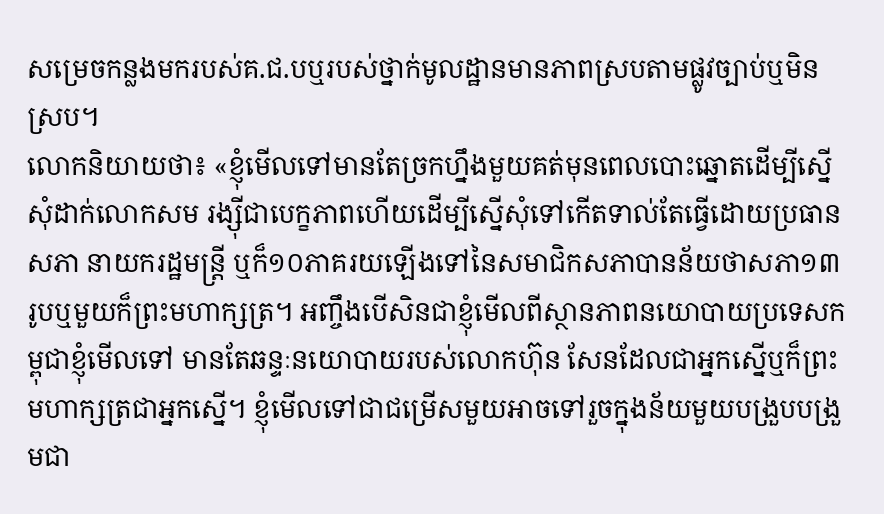សម្រេចកន្លងមករបស់គ.ជ.បឬរបស់ថ្នាក់មូលដ្ឋានមានភាពស្របតាមផ្លូវច្បាប់ឬមិនស្រប។
លោកនិយាយថា៖ «ខ្ញុំមើលទៅមានតែច្រកហ្នឹងមួយគត់មុនពេលបោះឆ្នោតដើម្បីស្នើសុំដាក់លោកសម រង្ស៊ីជាបេក្ខភាពហើយដើម្បីស្នើសុំទៅកើតទាល់តែធ្វើដោយប្រធានសភា នាយករដ្ឋមន្ត្រី ឬក៏១០ភាគរយឡើងទៅនៃសមាជិកសភាបានន័យថាសភា១៣រូបឬមួយក៏ព្រះមហាក្សត្រ។ អញ្ចឹងបើសិនជាខ្ញុំមើលពីស្ថានភាពនយោបាយប្រទេសកម្ពុជាខ្ញុំមើលទៅ មានតែឆន្ទៈនយោបាយរបស់លោកហ៊ុន សែនដែលជាអ្នកស្នើឬក៏ព្រះមហាក្សត្រជាអ្នកស្នើ។ ខ្ញុំមើលទៅជាជម្រើសមួយអាចទៅរួចក្នុងន័យមួយបង្រួបបង្រួមជា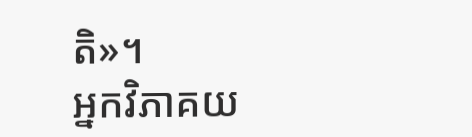តិ»។
អ្នកវិភាគយ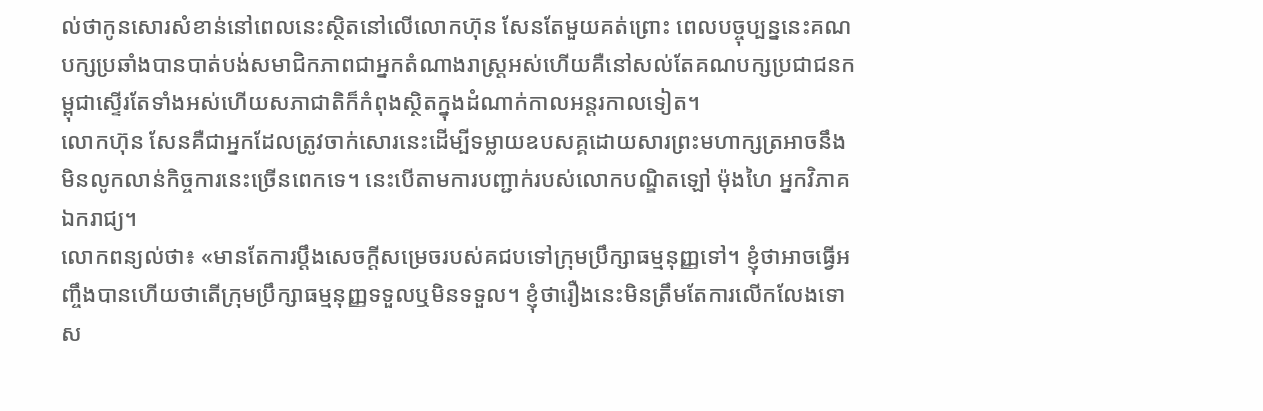ល់ថាកូនសោរសំខាន់នៅពេលនេះស្ថិតនៅលើលោកហ៊ុន សែនតែមួយគត់ព្រោះ ពេលបច្ចុប្បន្ននេះគណបក្សប្រឆាំងបានបាត់បង់សមាជិកភាពជាអ្នកតំណាងរាស្ត្រអស់ហើយគឺនៅសល់តែគណបក្សប្រជាជនកម្ពុជាស្ទើរតែទាំងអស់ហើយសភាជាតិក៏កំពុងស្ថិតក្នុងដំណាក់កាលអន្តរកាលទៀត។
លោកហ៊ុន សែនគឺជាអ្នកដែលត្រូវចាក់សោរនេះដើម្បីទម្លាយឧបសគ្គដោយសារព្រះមហាក្សត្រអាចនឹងមិនលូកលាន់កិច្ចការនេះច្រើនពេកទេ។ នេះបើតាមការបញ្ជាក់របស់លោកបណ្ឌិតឡៅ ម៉ុងហៃ អ្នកវិភាគឯករាជ្យ។
លោកពន្យល់ថា៖ «មានតែការប្តឹងសេចក្តីសម្រេចរបស់គជបទៅក្រុមប្រឹក្សាធម្មនុញ្ញទៅ។ ខ្ញុំថាអាចធ្វើអញ្ចឹងបានហើយថាតើក្រុមប្រឹក្សាធម្មនុញ្ញទទួលឬមិនទទួល។ ខ្ញុំថារឿងនេះមិនត្រឹមតែការលើកលែងទោស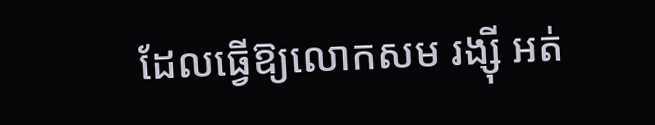ដែលធ្វើឱ្យលោកសម រង្ស៊ី អត់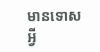មានទោសអ្វី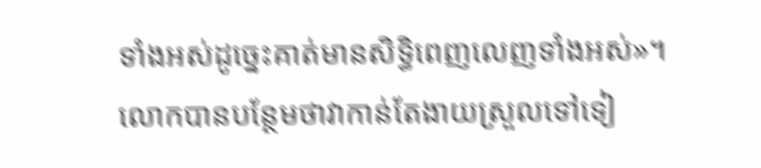ទាំងអស់ដូច្នេះគាត់មានសិទ្ធិពេញលេញទាំងអស់»។
លោកបានបន្ថែមថាវាកាន់តែងាយស្រួលទៅទៀ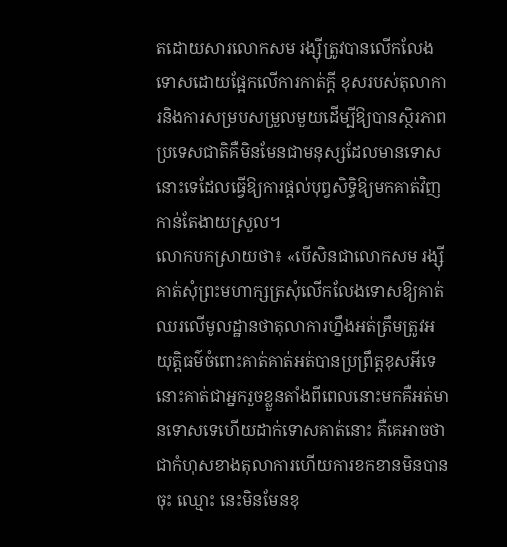តដោយសារលោកសម រង្ស៊ីត្រូវបានលើកលែងទោសដោយផ្អែកលើការកាត់ក្តី ខុសរបស់តុលាការនិងការសម្របសម្រួលមួយដើម្បីឱ្យបានស្ថិរភាពប្រទេសជាតិគឺមិនមែនជាមនុស្សដែលមានទោសនោះទេដែលធ្វើឱ្យការផ្តល់បុព្វសិទ្ធិឱ្យមកគាត់វិញកាន់តែងាយស្រួល។
លោកបកស្រាយថា៖ «បើសិនជាលោកសម រង្ស៊ីគាត់សុំព្រះមហាក្សត្រសុំលើកលែងទោសឱ្យគាត់ឈរលើមូលដ្ឋានថាតុលាការហ្នឹងអត់ត្រឹមត្រូវអយុត្តិធម៌ចំពោះគាត់គាត់អត់បានប្រព្រឹត្តខុសអីទេនោះគាត់ជាអ្នករួចខ្លួនតាំងពីពេលនោះមកគឺអត់មានទោសទេហើយដាក់ទោសគាត់នោះ គឺគេអាចថាជាកំហុសខាងតុលាការហើយការខកខានមិនបានចុះ ឈ្មោះ នេះមិនមែនខុ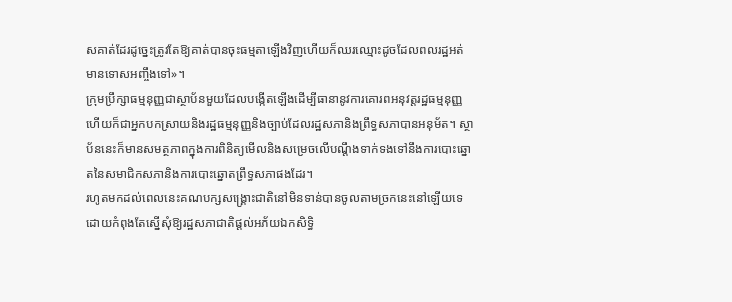សគាត់ដែរដូច្នេះត្រូវតែឱ្យគាត់បានចុះធម្មតាឡើងវិញហើយក៏ឈរឈ្មោះដូចដែលពលរដ្ឋអត់មានទោសអញ្ចឹងទៅ»។
ក្រុមប្រឹក្សាធម្មនុញ្ញជាស្ថាប័នមួយដែលបង្កើតឡើងដើម្បីធានានូវការគោរពអនុវត្តរដ្ឋធម្មនុញ្ញហើយក៏ជាអ្នកបកស្រាយនិងរដ្ឋធម្មនុញ្ញនិងច្បាប់ដែលរដ្ឋសភានិងព្រឹទ្ធសភាបានអនុម័ត។ ស្ថាប័ននេះក៏មានសមត្ថភាពក្នុងការពិនិត្យមើលនិងសម្រេចលើបណ្តឹងទាក់ទងទៅនឹងការបោះឆ្នោតនៃសមាជិកសភានិងការបោះឆ្នោតព្រឹទ្ធសភាផងដែរ។
រហូតមកដល់ពេលនេះគណបក្សសង្គ្រោះជាតិនៅមិនទាន់បានចូលតាមច្រកនេះនៅឡើយទេដោយកំពុងតែស្នើសុំឱ្យរដ្ឋសភាជាតិផ្តល់អភ័យឯកសិទ្ធិ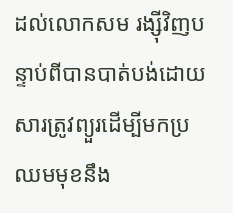ដល់លោកសម រង្ស៊ីវិញបន្ទាប់ពីបានបាត់បង់ដោយសារត្រូវព្យួរដើម្បីមកប្រឈមមុខនឹង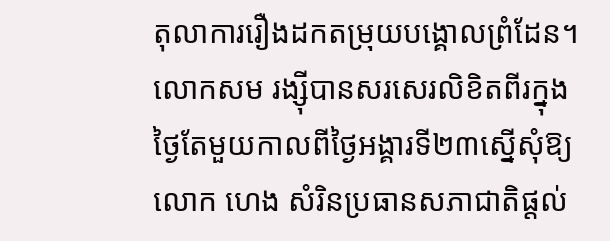តុលាការរឿងដកតម្រុយបង្គោលព្រំដែន។
លោកសម រង្ស៊ីបានសរសេរលិខិតពីរក្នុងថ្ងៃតែមួយកាលពីថ្ងៃអង្គារទី២៣ស្នើសុំឱ្យលោក ហេង សំរិនប្រធានសភាជាតិផ្តល់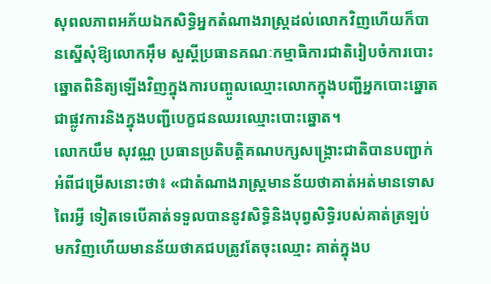សុពលភាពអភ័យឯកសិទ្ធិអ្នកតំណាងរាស្រ្តដល់លោកវិញហើយក៏បានស្នើសុំឱ្យលោកអ៊ឹម សួស្តីប្រធានគណៈកម្មាធិការជាតិរៀបចំការបោះឆ្នោតពិនិត្យឡើងវិញក្នុងការបញ្ចូលឈ្មោះលោកក្នុងបញ្ជីអ្នកបោះឆ្នោតជាផ្លូវការនិងក្នុងបញ្ជីបេក្ខជនឈរឈ្មោះបោះឆ្នោត។
លោកយឹម សុវណ្ណ ប្រធានប្រតិបត្តិគណបក្សសង្គ្រោះជាតិបានបញ្ជាក់អំពីជម្រើសនោះថា៖ «ជាតំណាងរាស្ត្រមានន័យថាគាត់អត់មានទោសពៃរអ្វី ទៀតទេបើគាត់ទទួលបាននូវសិទ្ធិនិងបុព្វសិទ្ធិរបស់គាត់ត្រឡប់មកវិញហើយមានន័យថាគជបត្រូវតែចុះឈ្មោះ គាត់ក្នុងប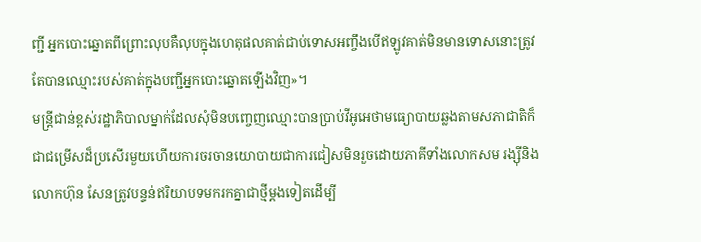ញ្ជី អ្នកបោះឆ្នោតពីព្រោះលុបគឺលុបក្នុងហេតុផលគាត់ជាប់ទោសអញ្ចឹងបើឥឡូវគាត់មិនមានទោសនោះត្រូវតែបានឈ្មោះរបស់គាត់ក្នុងបញ្ជីអ្នកបោះឆ្នោតឡើងវិញ»។
មន្ត្រីជាន់ខ្ពស់រដ្ឋាភិបាលម្នាក់ដែលសុំមិនបញ្ចេញឈ្មោះបានប្រាប់វីអូអេថាមធ្យោបាយឆ្លងតាមសភាជាតិក៏ជាជម្រើសដ៏ប្រសើរមួយហើយការចរចានយោបាយជាការជៀសមិនរួចដោយភាគីទាំងលោកសម រង្ស៊ីនិងលោកហ៊ុន សែនត្រូវបន្ទន់ឥរិយាបទមករកគ្នាជាថ្មីម្តងទៀតដើម្បី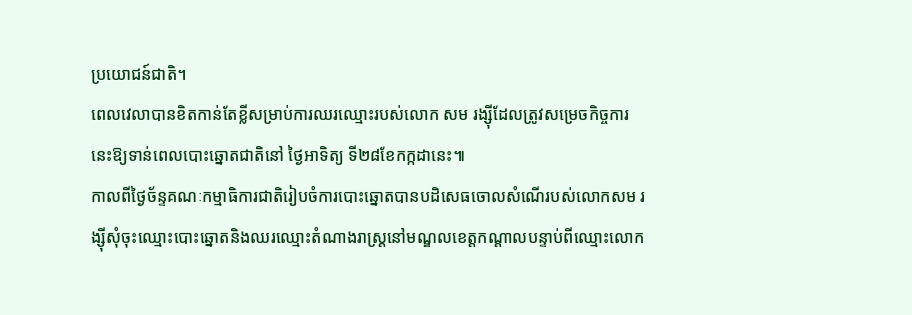ប្រយោជន៍ជាតិ។
ពេលវេលាបានខិតកាន់តែខ្លីសម្រាប់ការឈរឈ្មោះរបស់លោក សម រង្ស៊ីដែលត្រូវសម្រេចកិច្ចការនេះឱ្យទាន់ពេលបោះឆ្នោតជាតិនៅ ថ្ងៃអាទិត្យ ទី២៨ខែកក្កដានេះ៕
កាលពីថ្ងៃច័ន្ទគណៈកម្មាធិការជាតិរៀបចំការបោះឆ្នោតបានបដិសេធចោលសំណើរបស់លោកសម រង្ស៊ីសុំចុះឈ្មោះបោះឆ្នោតនិងឈរឈ្មោះតំណាងរាស្រ្តនៅមណ្ឌលខេត្តកណ្តាលបន្ទាប់ពីឈ្មោះលោក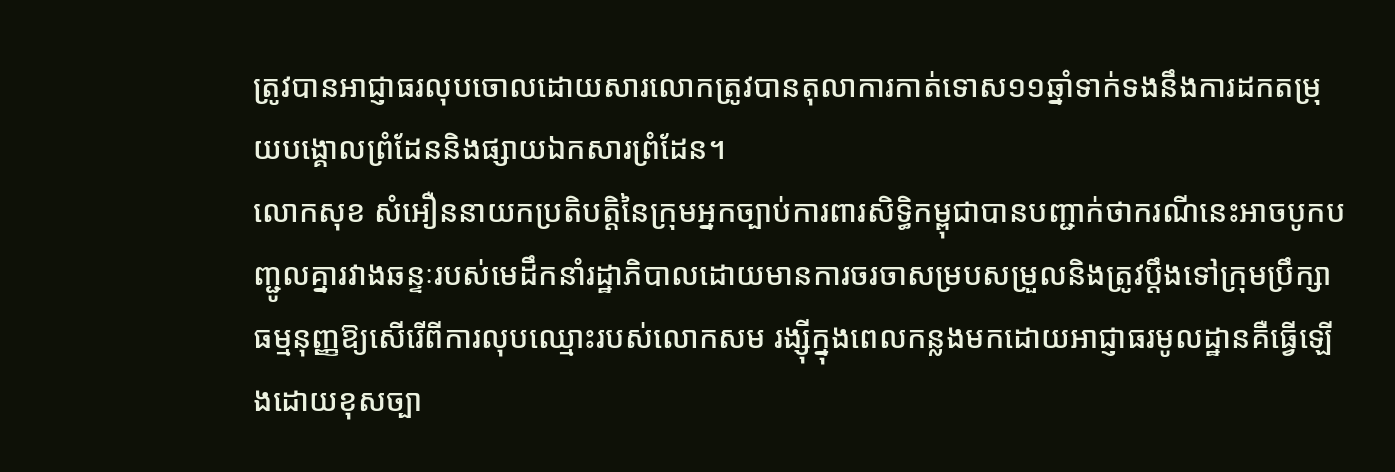ត្រូវបានអាជ្ញាធរលុបចោលដោយសារលោកត្រូវបានតុលាការកាត់ទោស១១ឆ្នាំទាក់ទងនឹងការដកតម្រុយបង្គោលព្រំដែននិងផ្សាយឯកសារព្រំដែន។
លោកសុខ សំអឿននាយកប្រតិបត្តិនៃក្រុមអ្នកច្បាប់ការពារសិទ្ធិកម្ពុជាបានបញ្ជាក់ថាករណីនេះអាចបូកបញ្ជូលគ្នារវាងឆន្ទៈរបស់មេដឹកនាំរដ្ឋាភិបាលដោយមានការចរចាសម្របសម្រួលនិងត្រូវប្តឹងទៅក្រុមប្រឹក្សាធម្មនុញ្ញឱ្យសើរើពីការលុបឈ្មោះរបស់លោកសម រង្ស៊ីក្នុងពេលកន្លងមកដោយអាជ្ញាធរមូលដ្ឋានគឺធ្វើឡើងដោយខុសច្បា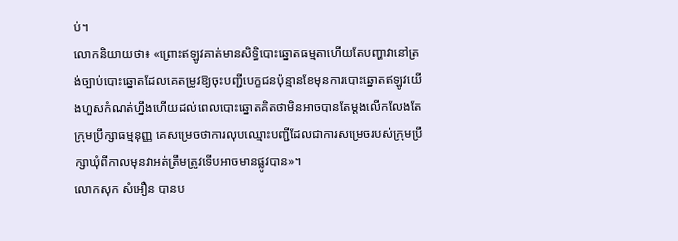ប់។
លោកនិយាយថា៖ «ព្រោះឥឡូវគាត់មានសិទ្ធិបោះឆ្នោតធម្មតាហើយតែបញ្ហាវានៅត្រង់ច្បាប់បោះឆ្នោតដែលគេតម្រូវឱ្យចុះបញ្ជីបេក្ខជនប៉ុន្មានខែមុនការបោះឆ្នោតឥឡូវយើងហួសកំណត់ហ្នឹងហើយដល់ពេលបោះឆ្នោតគិតថាមិនអាចបានតែម្តងលើកលែងតែក្រុមប្រឹក្សាធម្មនុញ្ញ គេសម្រេចថាការលុបឈ្មោះបញ្ជីដែលជាការសម្រេចរបស់ក្រុមប្រឹក្សាឃុំពីកាលមុនវាអត់ត្រឹមត្រូវទើបអាចមានផ្លូវបាន»។
លោកសុក សំអឿន បានប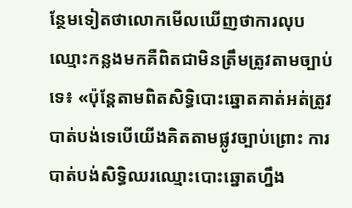ន្ថែមទៀតថាលោកមើលឃើញថាការលុបឈ្មោះកន្លងមកគឺពិតជាមិនត្រឹមត្រូវតាមច្បាប់ទេ៖ «ប៉ុន្តែតាមពិតសិទ្ធិបោះឆ្នោតគាត់អត់ត្រូវបាត់បង់ទេបើយើងគិតតាមផ្លូវច្បាប់ព្រោះ ការបាត់បង់សិទ្ធិឈរឈ្មោះបោះឆ្នោតហ្នឹង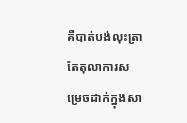គឺបាត់បង់លុះត្រាតែតុលាការសម្រេចដាក់ក្នុងសា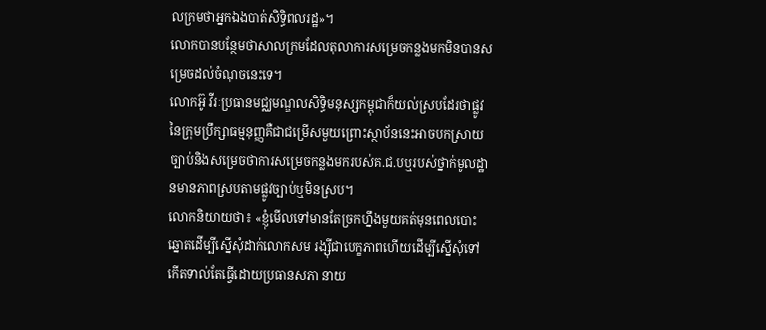លក្រមថាអ្នកឯងបាត់សិទ្ធិពលរដ្ឋ»។
លោកបានបន្ថែមថាសាលក្រមដែលតុលាការសម្រេចកន្លងមកមិនបានសម្រេចដល់ចំណុចនេះទេ។
លោកអ៊ូ វីរៈប្រធានមជ្ឈមណ្ឌលសិទ្ធិមនុស្សកម្ពុជាក៏យល់ស្របដែរថាផ្លូវនៃក្រុមប្រឹក្សាធម្មនុញ្ញគឺជាជម្រើសមួយព្រោះស្ថាប័ននេះអាចបកស្រាយច្បាប់និងសម្រេចថាការសម្រេចកន្លងមករបស់គ.ជ.បឬរបស់ថ្នាក់មូលដ្ឋានមានភាពស្របតាមផ្លូវច្បាប់ឬមិនស្រប។
លោកនិយាយថា៖ «ខ្ញុំមើលទៅមានតែច្រកហ្នឹងមួយគត់មុនពេលបោះឆ្នោតដើម្បីស្នើសុំដាក់លោកសម រង្ស៊ីជាបេក្ខភាពហើយដើម្បីស្នើសុំទៅកើតទាល់តែធ្វើដោយប្រធានសភា នាយ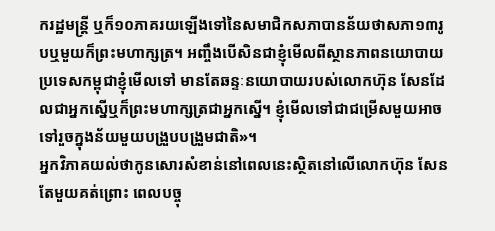ករដ្ឋមន្ត្រី ឬក៏១០ភាគរយឡើងទៅនៃសមាជិកសភាបានន័យថាសភា១៣រូបឬមួយក៏ព្រះមហាក្សត្រ។ អញ្ចឹងបើសិនជាខ្ញុំមើលពីស្ថានភាពនយោបាយប្រទេសកម្ពុជាខ្ញុំមើលទៅ មានតែឆន្ទៈនយោបាយរបស់លោកហ៊ុន សែនដែលជាអ្នកស្នើឬក៏ព្រះមហាក្សត្រជាអ្នកស្នើ។ ខ្ញុំមើលទៅជាជម្រើសមួយអាចទៅរួចក្នុងន័យមួយបង្រួបបង្រួមជាតិ»។
អ្នកវិភាគយល់ថាកូនសោរសំខាន់នៅពេលនេះស្ថិតនៅលើលោកហ៊ុន សែនតែមួយគត់ព្រោះ ពេលបច្ចុ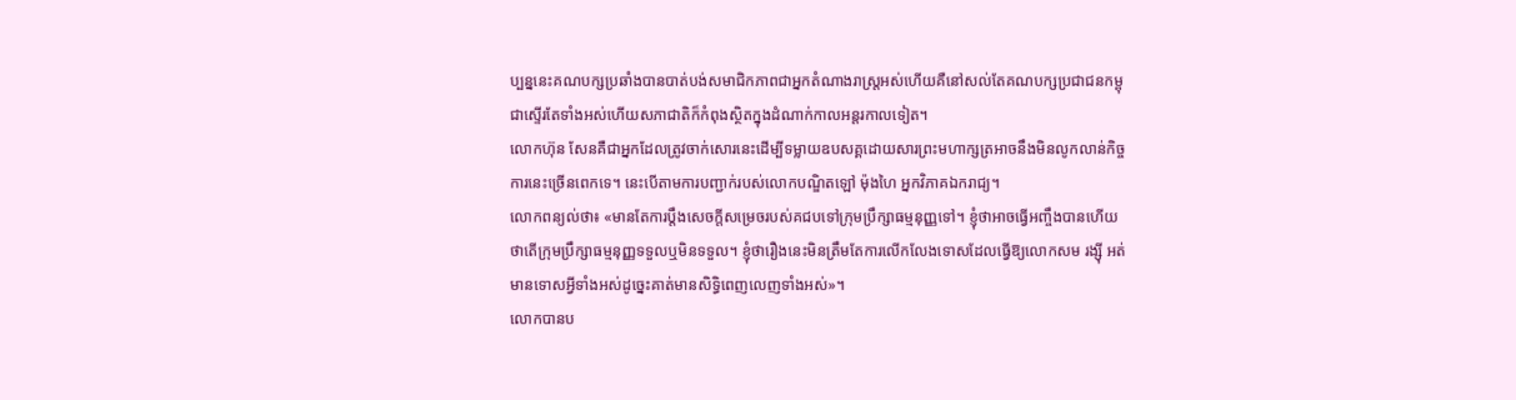ប្បន្ននេះគណបក្សប្រឆាំងបានបាត់បង់សមាជិកភាពជាអ្នកតំណាងរាស្ត្រអស់ហើយគឺនៅសល់តែគណបក្សប្រជាជនកម្ពុជាស្ទើរតែទាំងអស់ហើយសភាជាតិក៏កំពុងស្ថិតក្នុងដំណាក់កាលអន្តរកាលទៀត។
លោកហ៊ុន សែនគឺជាអ្នកដែលត្រូវចាក់សោរនេះដើម្បីទម្លាយឧបសគ្គដោយសារព្រះមហាក្សត្រអាចនឹងមិនលូកលាន់កិច្ចការនេះច្រើនពេកទេ។ នេះបើតាមការបញ្ជាក់របស់លោកបណ្ឌិតឡៅ ម៉ុងហៃ អ្នកវិភាគឯករាជ្យ។
លោកពន្យល់ថា៖ «មានតែការប្តឹងសេចក្តីសម្រេចរបស់គជបទៅក្រុមប្រឹក្សាធម្មនុញ្ញទៅ។ ខ្ញុំថាអាចធ្វើអញ្ចឹងបានហើយថាតើក្រុមប្រឹក្សាធម្មនុញ្ញទទួលឬមិនទទួល។ ខ្ញុំថារឿងនេះមិនត្រឹមតែការលើកលែងទោសដែលធ្វើឱ្យលោកសម រង្ស៊ី អត់មានទោសអ្វីទាំងអស់ដូច្នេះគាត់មានសិទ្ធិពេញលេញទាំងអស់»។
លោកបានប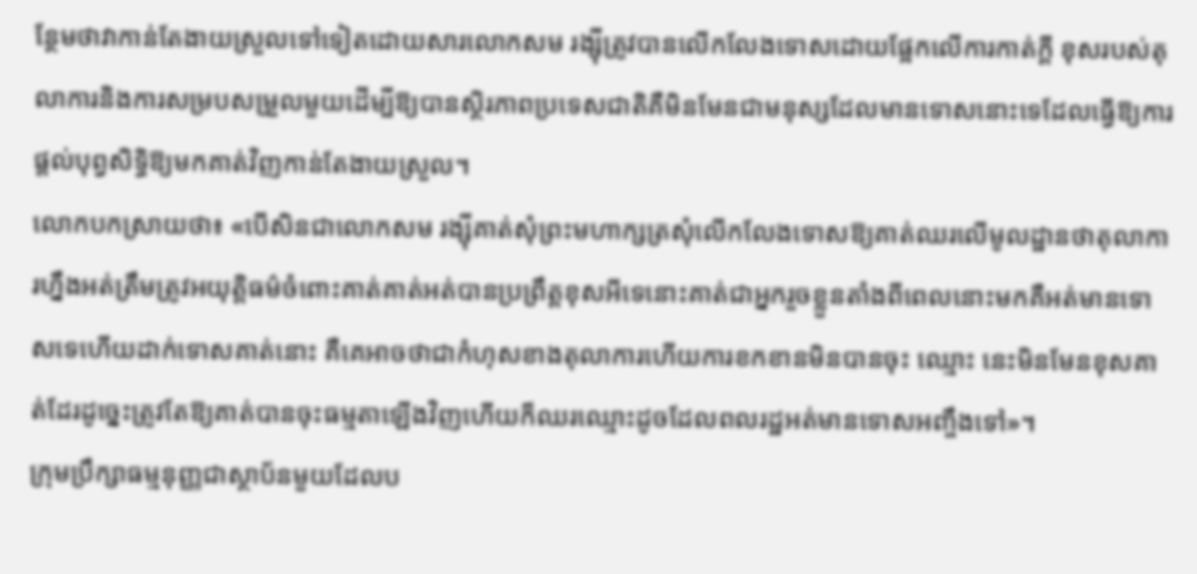ន្ថែមថាវាកាន់តែងាយស្រួលទៅទៀតដោយសារលោកសម រង្ស៊ីត្រូវបានលើកលែងទោសដោយផ្អែកលើការកាត់ក្តី ខុសរបស់តុលាការនិងការសម្របសម្រួលមួយដើម្បីឱ្យបានស្ថិរភាពប្រទេសជាតិគឺមិនមែនជាមនុស្សដែលមានទោសនោះទេដែលធ្វើឱ្យការផ្តល់បុព្វសិទ្ធិឱ្យមកគាត់វិញកាន់តែងាយស្រួល។
លោកបកស្រាយថា៖ «បើសិនជាលោកសម រង្ស៊ីគាត់សុំព្រះមហាក្សត្រសុំលើកលែងទោសឱ្យគាត់ឈរលើមូលដ្ឋានថាតុលាការហ្នឹងអត់ត្រឹមត្រូវអយុត្តិធម៌ចំពោះគាត់គាត់អត់បានប្រព្រឹត្តខុសអីទេនោះគាត់ជាអ្នករួចខ្លួនតាំងពីពេលនោះមកគឺអត់មានទោសទេហើយដាក់ទោសគាត់នោះ គឺគេអាចថាជាកំហុសខាងតុលាការហើយការខកខានមិនបានចុះ ឈ្មោះ នេះមិនមែនខុសគាត់ដែរដូច្នេះត្រូវតែឱ្យគាត់បានចុះធម្មតាឡើងវិញហើយក៏ឈរឈ្មោះដូចដែលពលរដ្ឋអត់មានទោសអញ្ចឹងទៅ»។
ក្រុមប្រឹក្សាធម្មនុញ្ញជាស្ថាប័នមួយដែលប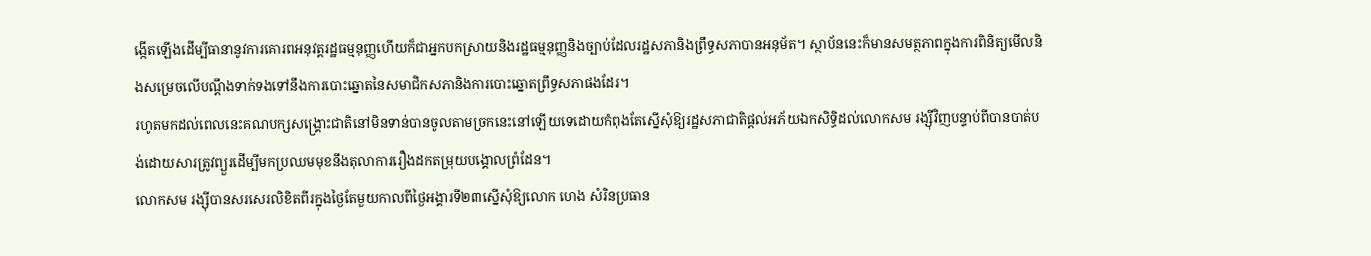ង្កើតឡើងដើម្បីធានានូវការគោរពអនុវត្តរដ្ឋធម្មនុញ្ញហើយក៏ជាអ្នកបកស្រាយនិងរដ្ឋធម្មនុញ្ញនិងច្បាប់ដែលរដ្ឋសភានិងព្រឹទ្ធសភាបានអនុម័ត។ ស្ថាប័ននេះក៏មានសមត្ថភាពក្នុងការពិនិត្យមើលនិងសម្រេចលើបណ្តឹងទាក់ទងទៅនឹងការបោះឆ្នោតនៃសមាជិកសភានិងការបោះឆ្នោតព្រឹទ្ធសភាផងដែរ។
រហូតមកដល់ពេលនេះគណបក្សសង្គ្រោះជាតិនៅមិនទាន់បានចូលតាមច្រកនេះនៅឡើយទេដោយកំពុងតែស្នើសុំឱ្យរដ្ឋសភាជាតិផ្តល់អភ័យឯកសិទ្ធិដល់លោកសម រង្ស៊ីវិញបន្ទាប់ពីបានបាត់បង់ដោយសារត្រូវព្យួរដើម្បីមកប្រឈមមុខនឹងតុលាការរឿងដកតម្រុយបង្គោលព្រំដែន។
លោកសម រង្ស៊ីបានសរសេរលិខិតពីរក្នុងថ្ងៃតែមួយកាលពីថ្ងៃអង្គារទី២៣ស្នើសុំឱ្យលោក ហេង សំរិនប្រធាន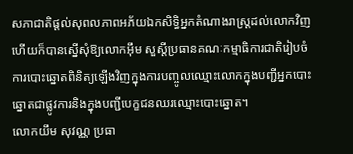សភាជាតិផ្តល់សុពលភាពអភ័យឯកសិទ្ធិអ្នកតំណាងរាស្រ្តដល់លោកវិញហើយក៏បានស្នើសុំឱ្យលោកអ៊ឹម សួស្តីប្រធានគណៈកម្មាធិការជាតិរៀបចំការបោះឆ្នោតពិនិត្យឡើងវិញក្នុងការបញ្ចូលឈ្មោះលោកក្នុងបញ្ជីអ្នកបោះឆ្នោតជាផ្លូវការនិងក្នុងបញ្ជីបេក្ខជនឈរឈ្មោះបោះឆ្នោត។
លោកយឹម សុវណ្ណ ប្រធា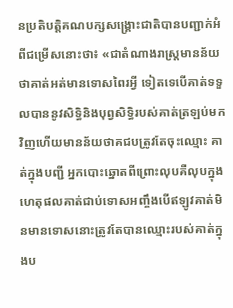នប្រតិបត្តិគណបក្សសង្គ្រោះជាតិបានបញ្ជាក់អំពីជម្រើសនោះថា៖ «ជាតំណាងរាស្ត្រមានន័យថាគាត់អត់មានទោសពៃរអ្វី ទៀតទេបើគាត់ទទួលបាននូវសិទ្ធិនិងបុព្វសិទ្ធិរបស់គាត់ត្រឡប់មកវិញហើយមានន័យថាគជបត្រូវតែចុះឈ្មោះ គាត់ក្នុងបញ្ជី អ្នកបោះឆ្នោតពីព្រោះលុបគឺលុបក្នុងហេតុផលគាត់ជាប់ទោសអញ្ចឹងបើឥឡូវគាត់មិនមានទោសនោះត្រូវតែបានឈ្មោះរបស់គាត់ក្នុងប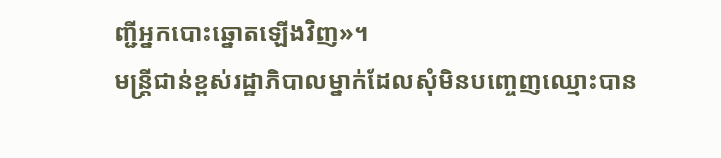ញ្ជីអ្នកបោះឆ្នោតឡើងវិញ»។
មន្ត្រីជាន់ខ្ពស់រដ្ឋាភិបាលម្នាក់ដែលសុំមិនបញ្ចេញឈ្មោះបាន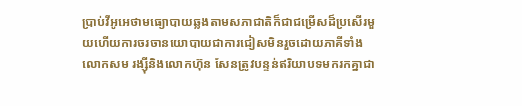ប្រាប់វីអូអេថាមធ្យោបាយឆ្លងតាមសភាជាតិក៏ជាជម្រើសដ៏ប្រសើរមួយហើយការចរចានយោបាយជាការជៀសមិនរួចដោយភាគីទាំងលោកសម រង្ស៊ីនិងលោកហ៊ុន សែនត្រូវបន្ទន់ឥរិយាបទមករកគ្នាជា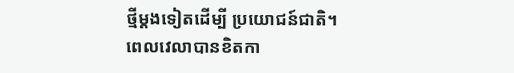ថ្មីម្តងទៀតដើម្បី ប្រយោជន៍ជាតិ។
ពេលវេលាបានខិតកា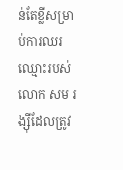ន់តែខ្លីសម្រាប់ការឈរឈ្មោះរបស់លោក សម រង្ស៊ីដែលត្រូវ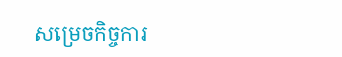សម្រេចកិច្ចការ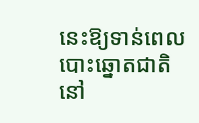នេះឱ្យទាន់ពេលបោះឆ្នោតជាតិនៅ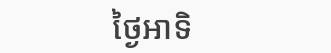ថ្ងៃអាទិ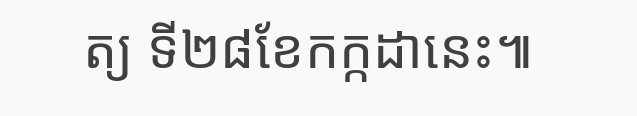ត្យ ទី២៨ខែកក្កដានេះ៕